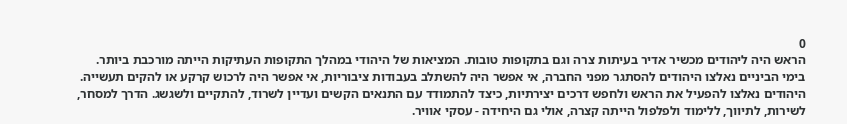0
הראש היה ליהודים מכשיר אדיר בעיתות צרה וגם בתקופות טובות. המציאות של היהודי במהלך התקופות העתיקות הייתה מורכבת ביותר.
בימי הביניים נאלצו היהודים להסתגר מפני החברה, אי אפשר היה להשתלב בעבודות ציבוריות, אי אפשר היה לרכוש קרקע או להקים תעשייה. היהודים נאלצו להפעיל את הראש ולחפש דרכים יצירתיות, כיצד להתמודד עם התנאים הקשים ועדיין לשרוד, להתקיים ולשגשג. הדרך למסחר, לשירות, לתיווך, ללימוד ולפלפול הייתה קצרה, אולי גם היחידה - עסקי אוויר.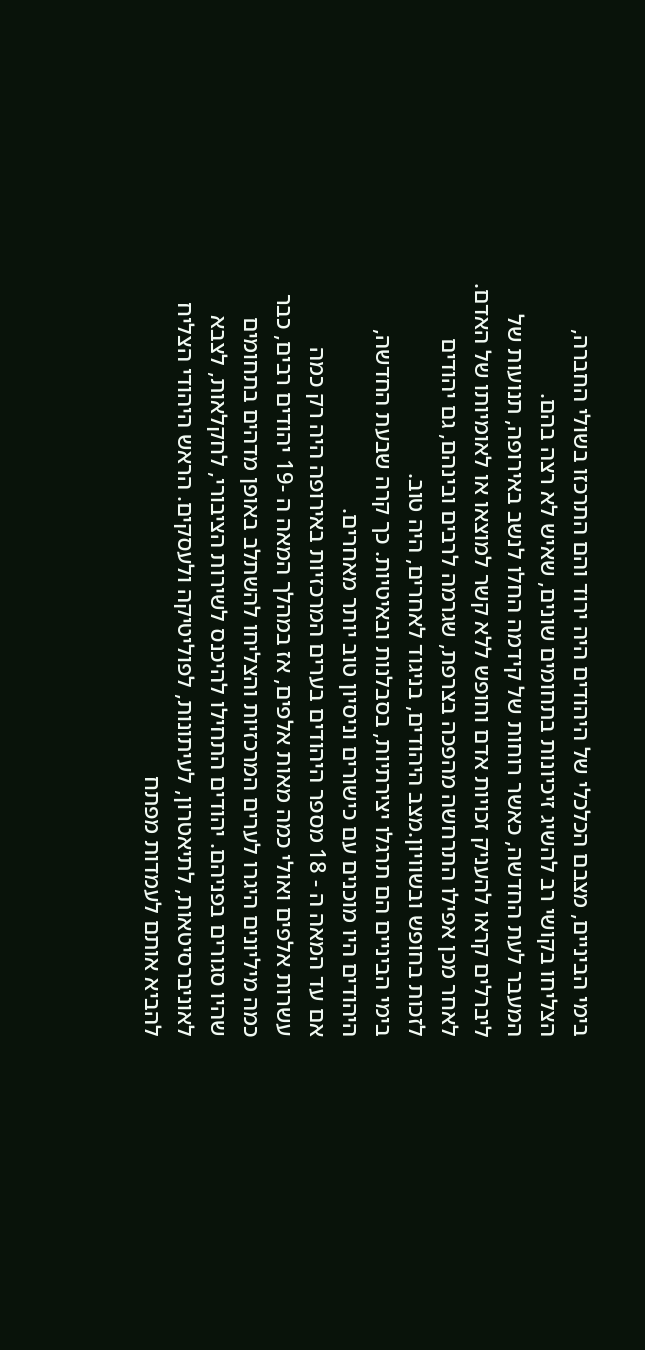בימי הביניים, מצבם הכלכלי של היהודים היה ירוד והם התרכזו בשולי החברה, הצליחו בקושי רב להשיג זיכיונות בתחומים שונים, שאיש לא רצה בהם.
המעבר לעת החדשה, כאשר רוחות של קידמה החלו לנשב באירופה, תנועות של ליברלים קראו להעניק זכויות אדם וחופש ללא קשר למוצאו או לאומיותו של האדם. לאחר מכן אפילו התרחשה מהפכה בצרפת, שגרמה לרבים ובינהם, גם יהודים לזכות בחופש ובשוויון.מצב היהודים, בניגוד לאחרים, היה טוב.
בימי הביניים הם תרגלו יצירתיות, בסבלנות ובאיטיות. כך קרה שבעת החדשה, היהודים היו מוכנים עם כישורים וניסיון טוב יותר מאחרים.
אם עד המאה ה - 18 מספר היהודים בערים המרכזיות באירופה היה רק כמה עשרות אלפים ואולי כמה מאות אלפים, אז במהלך המאה ה -19 יהודים רבים, כבר כמה מיליונים היגרו לערים המרכזיות והצליחו להשתלב באופן מדהים בתחומים שהיו סגורים בפניהם. יהודים התחילו להיכנס לשירות הציבורי, לחקלאות, לצבא לאוניברסיטאות, לתיאטרון, לעיתונות, לפוליטיקה ולעסקים. הראש היהודי הצליח להביא אותם לעמדות מפתח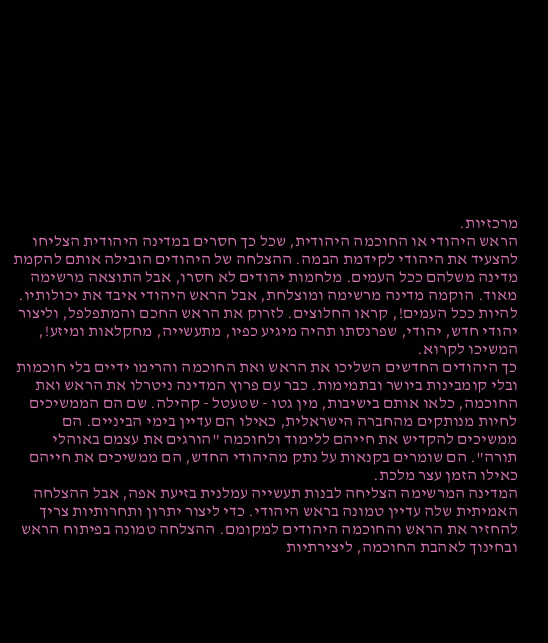מרכזיות.
הראש היהודי או החוכמה היהודית, שכל כך חסרים במדינה היהודית הצליחו להצעיד את היהודי לקידמת הבמה. ההצלחה של היהודים הובילה אותם להקמת מדינה משלהם ככל העמים. מלחמות יהודים לא חסרו, אבל התוצאה מרשימה מאוד. הוקמה מדינה מרשימה ומוצלחת, אבל הראש היהודי איבד את יכולותיו.
להיות ככל העמים!, קראו החלוצים. לזרוק את הראש החכם והמתפלפל, וליצור יהודי חדש, יהודי, שפרנסתו תהיה מיגיע כפיו, מתעשייה, מחקלאות ומיזע!, המשיכו לקרוא.
כך היהודים החדשים השליכו את הראש ואת החוכמה והרימו ידיים בלי חוכמות ובלי קומבינות ביושר ובתמימות. כבר עם פרוץ המדינה ניטרלו את הראש ואת החוכמה, כלאו אותם בישיבות, מין גטו - שטעטל - קהילה. שם הם הממשיכים לחיות מנותקים מהחברה הישראלית, כאילו הם עדיין בימי הביניים. הם ממשיכים להקדיש את חייהם ללימוד ולחוכמה "הורגים את עצמם באוהלי תורה". הם שומרים בקנאות על נתק מהיהודי החדש, הם ממשיכים את חייהם כאילו הזמן עצר מלכת.
המדינה המרשימה הצליחה לבנות תעשייה עמלנית בזיעת אפה, אבל ההצלחה האמיתית שלה עדיין טמונה בראש היהודי. כדי ליצור יתרון ותחרותיות צריך להחזיר את הראש והחוכמה היהודים למקומם. ההצלחה טמונה בפיתוח הראש ובחינוך לאהבת החוכמה, ליצירתיות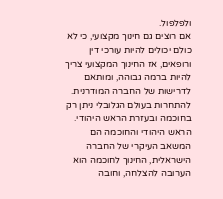ולפלפול.
אם רוצים גם חינוך מקצועי, כי לא כולם יכולים להיות עורכי דין ורופאים, אז החינוך המקצועי צריך להיות ברמה גבוהה, ומותאם לדרישות של החברה המודרנית.
להתחרות בעולם הגלובלי ניתן רק בחוכמה ובעזרת הראש היהודי. הראש היהודי והחוכמה הם המשאב העיקרי של החברה הישראלית, החינוך לחוכמה הוא הערובה להצלחה, וחובה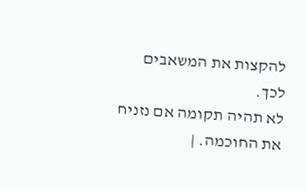להקצות את המשאבים לכך.
לא תהיה תקומה אם נזניח את החוכמה. |